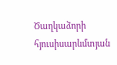Ծաղկաձորի հյուսիսարևմտյան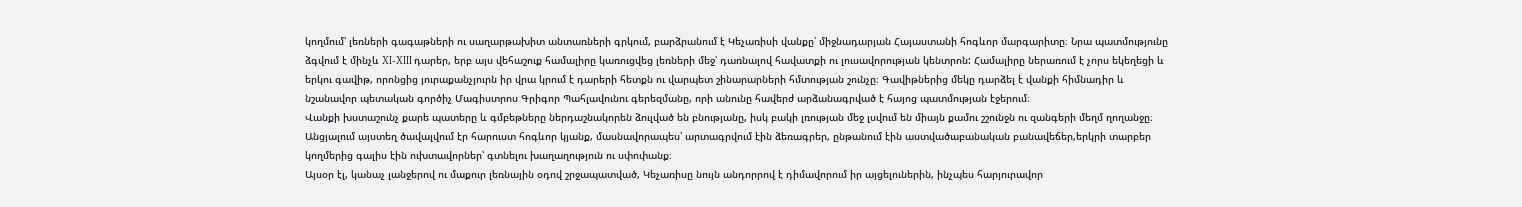կողմում՝ լեռների գագաթների ու սաղարթախիտ անտառների գրկում, բարձրանում է Կեչառիսի վանքը՝ միջնադարյան Հայաստանի հոգևոր մարգարիտը։ Նրա պատմությունը ձգվում է մինչև XI-XIII դարեր, երբ այս վեհաշուք համալիրը կառուցվեց լեռների մեջ՝ դառնալով հավատքի ու լուսավորության կենտրոն: Համալիրը ներառում է չորս եկեղեցի և երկու գավիթ, որոնցից յուրաքանչյուրն իր վրա կրում է դարերի հետքն ու վարպետ շինարարների հմտության շունչը։ Գավիթներից մեկը դարձել է վանքի հիմնադիր և նշանավոր պետական գործիչ Մագիստրոս Գրիգոր Պահլավունու գերեզմանը, որի անունը հավերժ արձանագրված է հայոց պատմության էջերում։
Վանքի խստաշունչ քարե պատերը և գմբեթները ներդաշնակորեն ձուլված են բնությանը, իսկ բակի լռության մեջ լսվում են միայն քամու շշունջն ու զանգերի մեղմ ղողանջը։ Անցյալում այստեղ ծավալվում էր հարուստ հոգևոր կյանք, մասնավորապես՝ արտագրվում էին ձեռագրեր, ընթանում էին աստվածաբանական բանավեճեր,երկրի տարբեր կողմերից գալիս էին ուխտավորներ՝ գտնելու խաղաղություն ու սփոփանք։
Այսօր էլ, կանաչ լանջերով ու մաքուր լեռնային օդով շրջապատված, Կեչառիսը նույն անդորրով է դիմավորում իր այցելուներին, ինչպես հարյուրավոր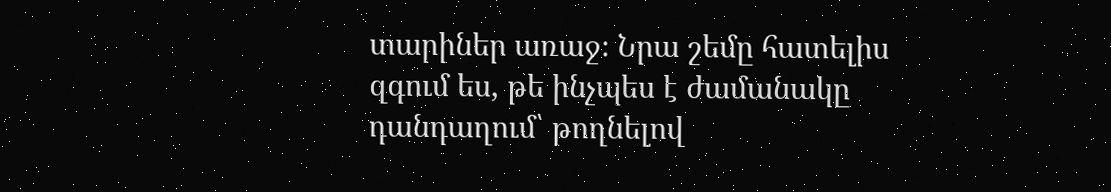տարիներ առաջ։ Նրա շեմը հատելիս զգում ես, թե ինչպես է ժամանակը դանդաղում՝ թողնելով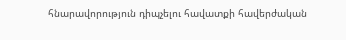հնարավորություն դիպչելու հավատքի հավերժական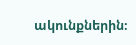ակունքներին։